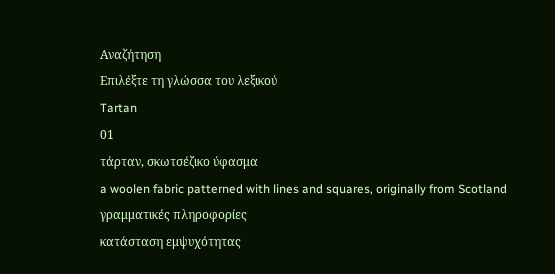Αναζήτηση
Επιλέξτε τη γλώσσα του λεξικού
Tartan
01
τάρταν, σκωτσέζικο ύφασμα
a woolen fabric patterned with lines and squares, originally from Scotland
γραμματικές πληροφορίες
κατάσταση εμψυχότητας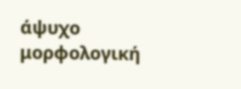άψυχο
μορφολογική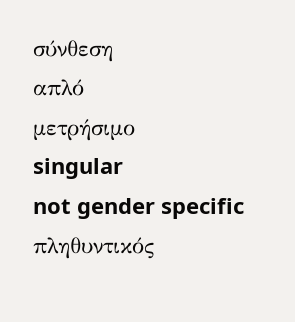σύνθεση
απλό
μετρήσιμο
singular
not gender specific
πληθυντικός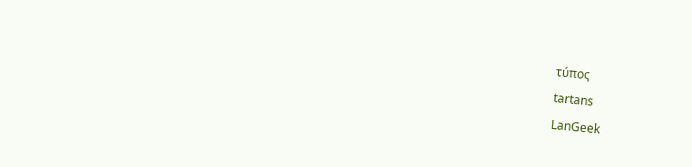τύπος
tartans
LanGeek